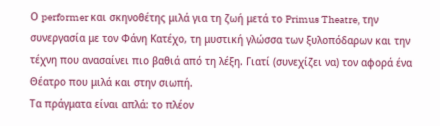Ο performer και σκηνοθέτης μιλά για τη ζωή μετά το Primus Theatre, την συνεργασία με τον Φάνη Κατέχο, τη μυστική γλώσσα των ξυλοπόδαρων και την τέχνη που ανασαίνει πιο βαθιά από τη λέξη. Γιατί (συνεχίζει να) τον αφορά ένα Θέατρο που μιλά και στην σιωπή.
Τα πράγματα είναι απλά: το πλέον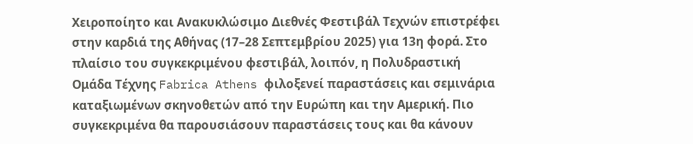Χειροποίητο και Ανακυκλώσιμο Διεθνές Φεστιβάλ Τεχνών επιστρέφει στην καρδιά της Αθήνας (17–28 Σεπτεμβρίου 2025) για 13η φορά. Στο πλαίσιο του συγκεκριμένου φεστιβάλ, λοιπόν, η Πολυδραστική Ομάδα Τέχνης Fabrica Athens φιλοξενεί παραστάσεις και σεμινάρια καταξιωμένων σκηνοθετών από την Ευρώπη και την Αμερική. Πιο συγκεκριμένα θα παρουσιάσουν παραστάσεις τους και θα κάνουν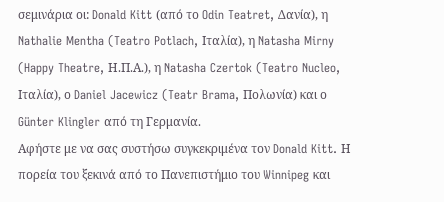σεμινάρια οι: Donald Kitt (από το Odin Teatret, Δανία), η Nathalie Mentha (Teatro Potlach, Ιταλία), η Natasha Mirny (Happy Theatre, Η.Π.Α.), η Natasha Czertok (Teatro Nucleo, Ιταλία), ο Daniel Jacewicz (Teatr Brama, Πολωνία) και ο Günter Klingler από τη Γερμανία.
Αφήστε με να σας συστήσω συγκεκριμένα τον Donald Kitt. Η πορεία του ξεκινά από το Πανεπιστήμιο του Winnipeg και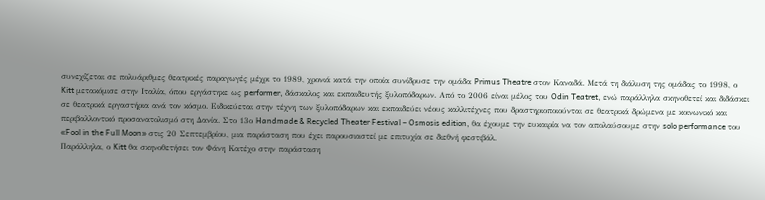συνεχίζεται σε πολυάριθμες θεατρικές παραγωγές μέχρι το 1989, χρονιά κατά την οποία συνίδρυσε την ομάδα Primus Theatre στον Καναδά. Μετά τη διάλυση της ομάδας το 1998, ο Kitt μετακόμισε στην Ιταλία, όπου εργάστηκε ως performer, δάσκαλος και εκπαιδευτής ξυλοπόδαρων. Από το 2006 είναι μέλος του Odin Teatret, ενώ παράλληλα σκηνοθετεί και διδάσκει σε θεατρικά εργαστήρια ανά τον κόσμο. Ειδικεύεται στην τέχνη των ξυλοπόδαρων και εκπαιδεύει νέους καλλιτέχνες που δραστηριοποιούνται σε θεατρικά δρώμενα με κοινωνικό και περιβαλλοντικό προσανατολισμό στη Δανία. Στο 13ο Handmade & Recycled Theater Festival – Osmosis edition, θα έχουμε την ευκαιρία να τον απολαύσουμε στην solo performance του «Fool in the Full Moon» στις 20 Σεπτεμβρίου, μια παράσταση που έχει παρουσιαστεί με επιτυχία σε διεθνή φεστιβάλ.
Παράλληλα, ο Kitt θα σκηνοθετήσει τον Φάνη Κατέχο στην παράσταση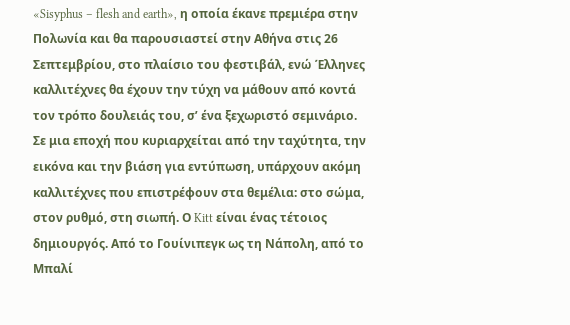«Sisyphus – flesh and earth», η οποία έκανε πρεμιέρα στην Πολωνία και θα παρουσιαστεί στην Αθήνα στις 26 Σεπτεμβρίου, στο πλαίσιο του φεστιβάλ, ενώ Έλληνες καλλιτέχνες θα έχουν την τύχη να μάθουν από κοντά τον τρόπο δουλειάς του, σ’ ένα ξεχωριστό σεμινάριο.
Σε μια εποχή που κυριαρχείται από την ταχύτητα, την εικόνα και την βιάση για εντύπωση, υπάρχουν ακόμη καλλιτέχνες που επιστρέφουν στα θεμέλια: στο σώμα, στον ρυθμό, στη σιωπή. Ο Kitt είναι ένας τέτοιος δημιουργός. Από το Γουίνιπεγκ ως τη Νάπολη, από το Μπαλί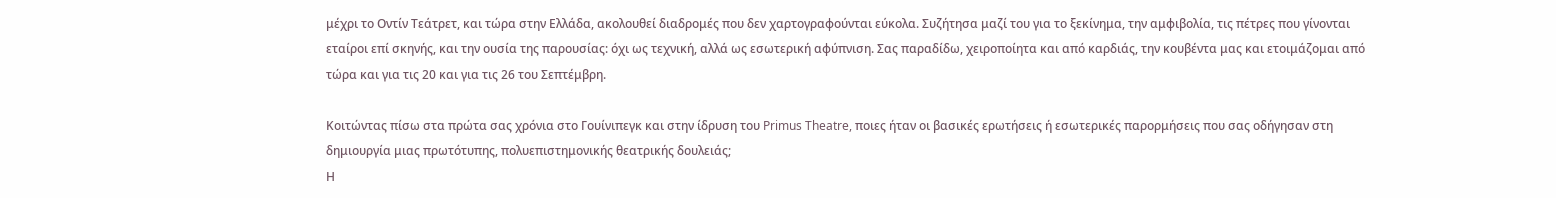μέχρι το Οντίν Τεάτρετ, και τώρα στην Ελλάδα, ακολουθεί διαδρομές που δεν χαρτογραφούνται εύκολα. Συζήτησα μαζί του για το ξεκίνημα, την αμφιβολία, τις πέτρες που γίνονται εταίροι επί σκηνής, και την ουσία της παρουσίας: όχι ως τεχνική, αλλά ως εσωτερική αφύπνιση. Σας παραδίδω, χειροποίητα και από καρδιάς, την κουβέντα μας και ετοιμάζομαι από τώρα και για τις 20 και για τις 26 του Σεπτέμβρη.

Κοιτώντας πίσω στα πρώτα σας χρόνια στο Γουίνιπεγκ και στην ίδρυση του Primus Theatre, ποιες ήταν οι βασικές ερωτήσεις ή εσωτερικές παρορμήσεις που σας οδήγησαν στη δημιουργία μιας πρωτότυπης, πολυεπιστημονικής θεατρικής δουλειάς;
Η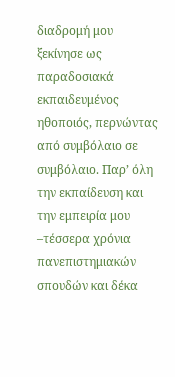διαδρομή μου ξεκίνησε ως παραδοσιακά εκπαιδευμένος ηθοποιός, περνώντας από συμβόλαιο σε συμβόλαιο. Παρ’ όλη την εκπαίδευση και την εμπειρία μου –τέσσερα χρόνια πανεπιστημιακών σπουδών και δέκα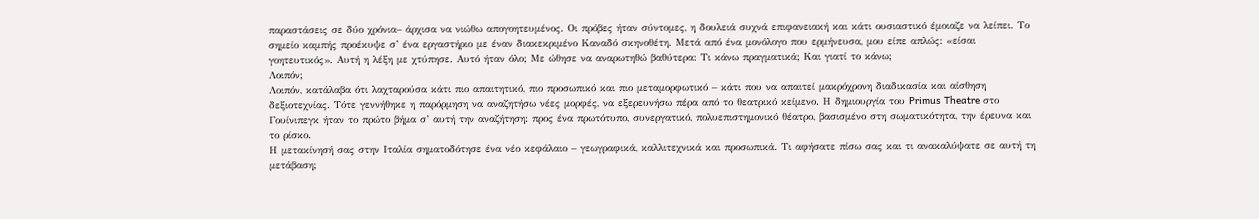παραστάσεις σε δύο χρόνια– άρχισα να νιώθω απογοητευμένος. Οι πρόβες ήταν σύντομες, η δουλειά συχνά επιφανειακή και κάτι ουσιαστικό έμοιαζε να λείπει. Το σημείο καμπής προέκυψε σ’ ένα εργαστήριο με έναν διακεκριμένο Καναδό σκηνοθέτη. Μετά από ένα μονόλογο που ερμήνευσα, μου είπε απλώς: «είσαι γοητευτικός». Αυτή η λέξη με χτύπησε. Αυτό ήταν όλο; Με ώθησε να αναρωτηθώ βαθύτερα: Τι κάνω πραγματικά; Και γιατί το κάνω;
Λοιπόν;
Λοιπόν, κατάλαβα ότι λαχταρούσα κάτι πιο απαιτητικό, πιο προσωπικό και πιο μεταμορφωτικό – κάτι που να απαιτεί μακρόχρονη διαδικασία και αίσθηση δεξιοτεχνίας. Τότε γεννήθηκε η παρόρμηση να αναζητήσω νέες μορφές, να εξερευνήσω πέρα από το θεατρικό κείμενο. Η δημιουργία του Primus Theatre στο Γουίνιπεγκ ήταν το πρώτο βήμα σ’ αυτή την αναζήτηση: προς ένα πρωτότυπο, συνεργατικό, πολυεπιστημονικό θέατρο, βασισμένο στη σωματικότητα, την έρευνα και το ρίσκο.
Η μετακίνησή σας στην Ιταλία σηματοδότησε ένα νέο κεφάλαιο – γεωγραφικά, καλλιτεχνικά και προσωπικά. Τι αφήσατε πίσω σας και τι ανακαλύψατε σε αυτή τη μετάβαση;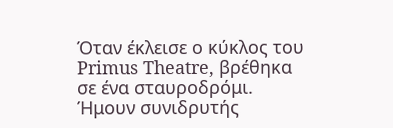Όταν έκλεισε ο κύκλος του Primus Theatre, βρέθηκα σε ένα σταυροδρόμι. Ήμουν συνιδρυτής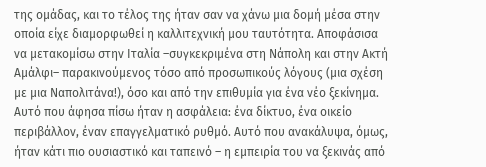της ομάδας, και το τέλος της ήταν σαν να χάνω μια δομή μέσα στην οποία είχε διαμορφωθεί η καλλιτεχνική μου ταυτότητα. Αποφάσισα να μετακομίσω στην Ιταλία –συγκεκριμένα στη Νάπολη και στην Ακτή Αμάλφι– παρακινούμενος τόσο από προσωπικούς λόγους (μια σχέση με μια Ναπολιτάνα!), όσο και από την επιθυμία για ένα νέο ξεκίνημα. Αυτό που άφησα πίσω ήταν η ασφάλεια: ένα δίκτυο, ένα οικείο περιβάλλον, έναν επαγγελματικό ρυθμό. Αυτό που ανακάλυψα, όμως, ήταν κάτι πιο ουσιαστικό και ταπεινό – η εμπειρία του να ξεκινάς από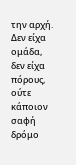την αρχή. Δεν είχα ομάδα, δεν είχα πόρους, ούτε κάποιον σαφή δρόμο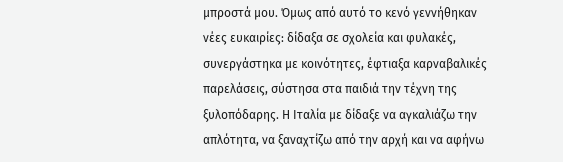μπροστά μου. Όμως από αυτό το κενό γεννήθηκαν νέες ευκαιρίες: δίδαξα σε σχολεία και φυλακές, συνεργάστηκα με κοινότητες, έφτιαξα καρναβαλικές παρελάσεις, σύστησα στα παιδιά την τέχνη της ξυλοπόδαρης. Η Ιταλία με δίδαξε να αγκαλιάζω την απλότητα, να ξαναχτίζω από την αρχή και να αφήνω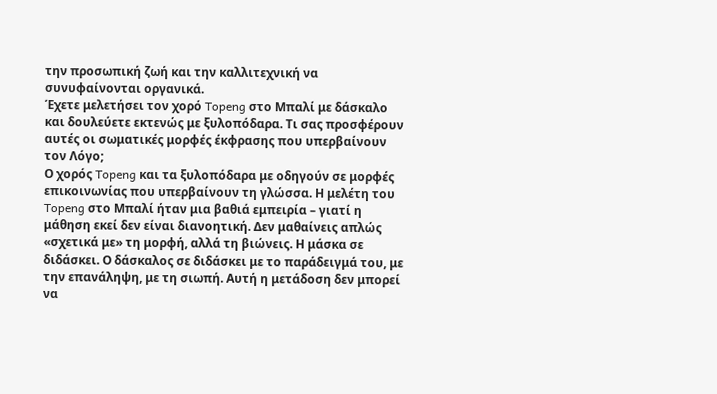την προσωπική ζωή και την καλλιτεχνική να συνυφαίνονται οργανικά.
Έχετε μελετήσει τον χορό Topeng στο Μπαλί με δάσκαλο και δουλεύετε εκτενώς με ξυλοπόδαρα. Τι σας προσφέρουν αυτές οι σωματικές μορφές έκφρασης που υπερβαίνουν τον Λόγο;
Ο χορός Topeng και τα ξυλοπόδαρα με οδηγούν σε μορφές επικοινωνίας που υπερβαίνουν τη γλώσσα. Η μελέτη του Topeng στο Μπαλί ήταν μια βαθιά εμπειρία – γιατί η μάθηση εκεί δεν είναι διανοητική. Δεν μαθαίνεις απλώς «σχετικά με» τη μορφή, αλλά τη βιώνεις. Η μάσκα σε διδάσκει. Ο δάσκαλος σε διδάσκει με το παράδειγμά του, με την επανάληψη, με τη σιωπή. Αυτή η μετάδοση δεν μπορεί να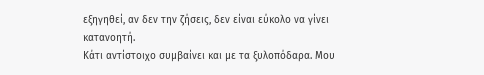εξηγηθεί, αν δεν την ζήσεις, δεν είναι εύκολο να γίνει κατανοητή.
Κάτι αντίστοιχο συμβαίνει και με τα ξυλοπόδαρα. Μου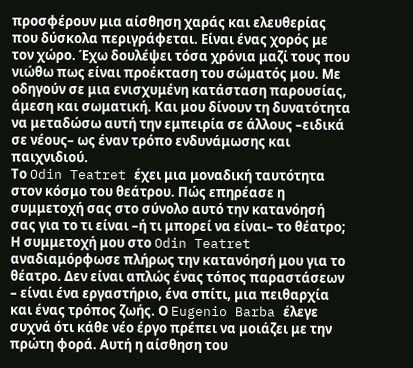προσφέρουν μια αίσθηση χαράς και ελευθερίας που δύσκολα περιγράφεται. Είναι ένας χορός με τον χώρο. Έχω δουλέψει τόσα χρόνια μαζί τους που νιώθω πως είναι προέκταση του σώματός μου. Με οδηγούν σε μια ενισχυμένη κατάσταση παρουσίας, άμεση και σωματική. Και μου δίνουν τη δυνατότητα να μεταδώσω αυτή την εμπειρία σε άλλους –ειδικά σε νέους– ως έναν τρόπο ενδυνάμωσης και παιχνιδιού.
Το Odin Teatret έχει μια μοναδική ταυτότητα στον κόσμο του θεάτρου. Πώς επηρέασε η συμμετοχή σας στο σύνολο αυτό την κατανόησή σας για το τι είναι –ή τι μπορεί να είναι– το θέατρο;
Η συμμετοχή μου στο Odin Teatret αναδιαμόρφωσε πλήρως την κατανόησή μου για το θέατρο. Δεν είναι απλώς ένας τόπος παραστάσεων – είναι ένα εργαστήριο, ένα σπίτι, μια πειθαρχία και ένας τρόπος ζωής. Ο Eugenio Barba έλεγε συχνά ότι κάθε νέο έργο πρέπει να μοιάζει με την πρώτη φορά. Αυτή η αίσθηση του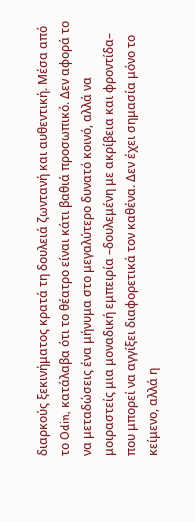διαρκούς ξεκινήματος κρατά τη δουλειά ζωντανή και αυθεντική. Μέσα από το Odin, κατάλαβα ότι το θέατρο είναι κάτι βαθιά προσωπικό. Δεν αφορά το να μεταδώσεις ένα μήνυμα στο μεγαλύτερο δυνατό κοινό, αλλά να μοιραστείς μια μοναδική εμπειρία –δουλεμένη με ακρίβεια και φροντίδα– που μπορεί να αγγίξει διαφορετικά τον καθένα. Δεν έχει σημασία μόνο το κείμενο, αλλά η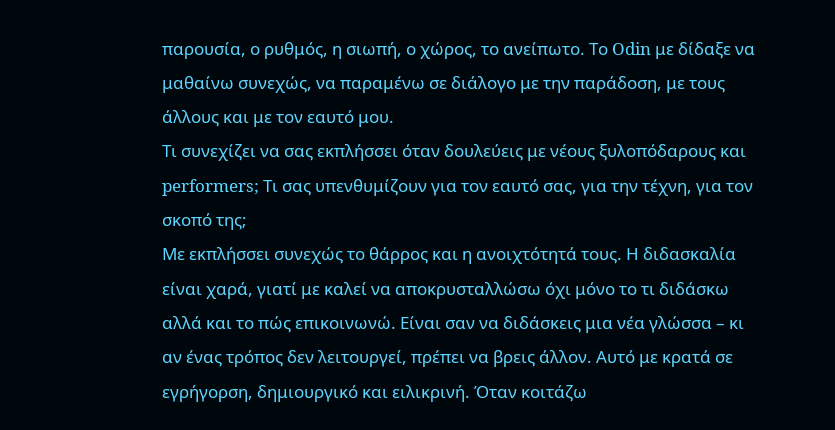παρουσία, ο ρυθμός, η σιωπή, ο χώρος, το ανείπωτο. Το Odin με δίδαξε να μαθαίνω συνεχώς, να παραμένω σε διάλογο με την παράδοση, με τους άλλους και με τον εαυτό μου.
Τι συνεχίζει να σας εκπλήσσει όταν δουλεύεις με νέους ξυλοπόδαρους και performers; Τι σας υπενθυμίζουν για τον εαυτό σας, για την τέχνη, για τον σκοπό της;
Με εκπλήσσει συνεχώς το θάρρος και η ανοιχτότητά τους. Η διδασκαλία είναι χαρά, γιατί με καλεί να αποκρυσταλλώσω όχι μόνο το τι διδάσκω αλλά και το πώς επικοινωνώ. Είναι σαν να διδάσκεις μια νέα γλώσσα – κι αν ένας τρόπος δεν λειτουργεί, πρέπει να βρεις άλλον. Αυτό με κρατά σε εγρήγορση, δημιουργικό και ειλικρινή. Όταν κοιτάζω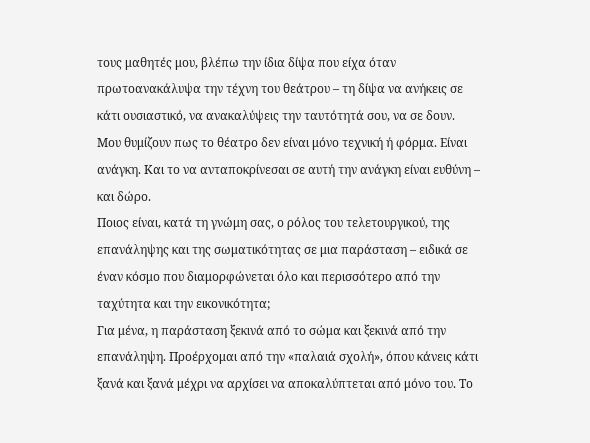τους μαθητές μου, βλέπω την ίδια δίψα που είχα όταν πρωτοανακάλυψα την τέχνη του θεάτρου – τη δίψα να ανήκεις σε κάτι ουσιαστικό, να ανακαλύψεις την ταυτότητά σου, να σε δουν. Μου θυμίζουν πως το θέατρο δεν είναι μόνο τεχνική ή φόρμα. Είναι ανάγκη. Και το να ανταποκρίνεσαι σε αυτή την ανάγκη είναι ευθύνη – και δώρο.
Ποιος είναι, κατά τη γνώμη σας, ο ρόλος του τελετουργικού, της επανάληψης και της σωματικότητας σε μια παράσταση – ειδικά σε έναν κόσμο που διαμορφώνεται όλο και περισσότερο από την ταχύτητα και την εικονικότητα;
Για μένα, η παράσταση ξεκινά από το σώμα και ξεκινά από την επανάληψη. Προέρχομαι από την «παλαιά σχολή», όπου κάνεις κάτι ξανά και ξανά μέχρι να αρχίσει να αποκαλύπτεται από μόνο του. Το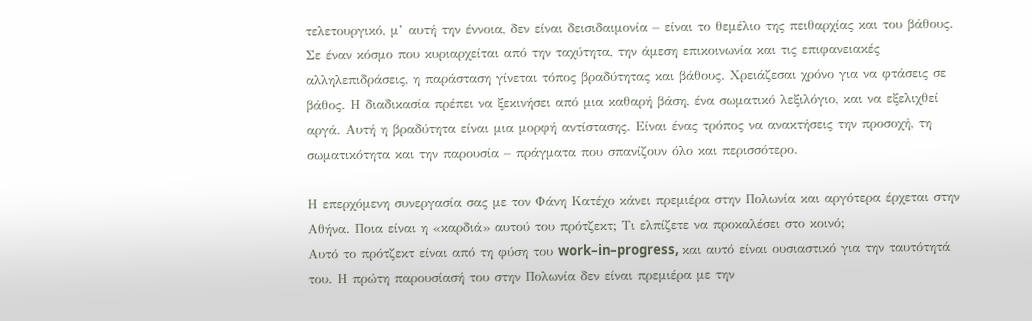τελετουργικό, μ’ αυτή την έννοια, δεν είναι δεισιδαιμονία – είναι το θεμέλιο της πειθαρχίας και του βάθους. Σε έναν κόσμο που κυριαρχείται από την ταχύτητα, την άμεση επικοινωνία και τις επιφανειακές αλληλεπιδράσεις, η παράσταση γίνεται τόπος βραδύτητας και βάθους. Χρειάζεσαι χρόνο για να φτάσεις σε βάθος. Η διαδικασία πρέπει να ξεκινήσει από μια καθαρή βάση, ένα σωματικό λεξιλόγιο, και να εξελιχθεί αργά. Αυτή η βραδύτητα είναι μια μορφή αντίστασης. Είναι ένας τρόπος να ανακτήσεις την προσοχή, τη σωματικότητα και την παρουσία – πράγματα που σπανίζουν όλο και περισσότερο.

Η επερχόμενη συνεργασία σας με τον Φάνη Κατέχο κάνει πρεμιέρα στην Πολωνία και αργότερα έρχεται στην Αθήνα. Ποια είναι η «καρδιά» αυτού του πρότζεκτ; Τι ελπίζετε να προκαλέσει στο κοινό;
Αυτό το πρότζεκτ είναι από τη φύση του work–in–progress, και αυτό είναι ουσιαστικό για την ταυτότητά του. Η πρώτη παρουσίασή του στην Πολωνία δεν είναι πρεμιέρα με την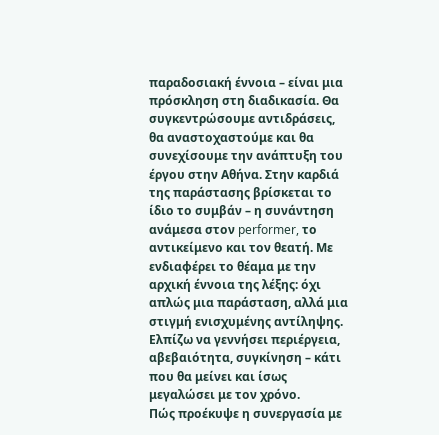παραδοσιακή έννοια – είναι μια πρόσκληση στη διαδικασία. Θα συγκεντρώσουμε αντιδράσεις, θα αναστοχαστούμε και θα συνεχίσουμε την ανάπτυξη του έργου στην Αθήνα. Στην καρδιά της παράστασης βρίσκεται το ίδιο το συμβάν – η συνάντηση ανάμεσα στον performer, το αντικείμενο και τον θεατή. Με ενδιαφέρει το θέαμα με την αρχική έννοια της λέξης: όχι απλώς μια παράσταση, αλλά μια στιγμή ενισχυμένης αντίληψης. Ελπίζω να γεννήσει περιέργεια, αβεβαιότητα, συγκίνηση – κάτι που θα μείνει και ίσως μεγαλώσει με τον χρόνο.
Πώς προέκυψε η συνεργασία με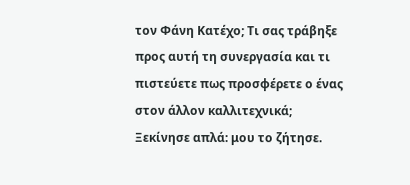τον Φάνη Κατέχο; Τι σας τράβηξε προς αυτή τη συνεργασία και τι πιστεύετε πως προσφέρετε ο ένας στον άλλον καλλιτεχνικά;
Ξεκίνησε απλά: μου το ζήτησε.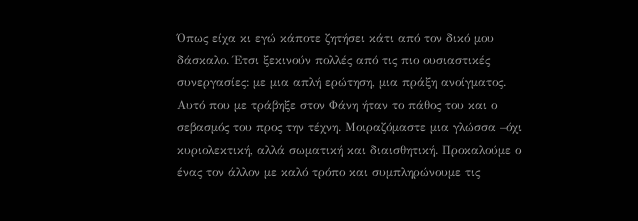Όπως είχα κι εγώ κάποτε ζητήσει κάτι από τον δικό μου δάσκαλο. Έτσι ξεκινούν πολλές από τις πιο ουσιαστικές συνεργασίες: με μια απλή ερώτηση, μια πράξη ανοίγματος. Αυτό που με τράβηξε στον Φάνη ήταν το πάθος του και ο σεβασμός του προς την τέχνη. Μοιραζόμαστε μια γλώσσα –όχι κυριολεκτική, αλλά σωματική και διαισθητική. Προκαλούμε ο ένας τον άλλον με καλό τρόπο και συμπληρώνουμε τις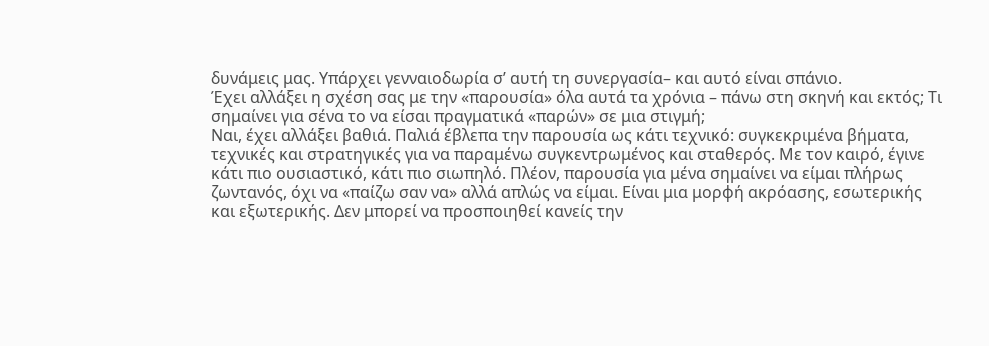δυνάμεις μας. Υπάρχει γενναιοδωρία σ’ αυτή τη συνεργασία– και αυτό είναι σπάνιο.
Έχει αλλάξει η σχέση σας με την «παρουσία» όλα αυτά τα χρόνια – πάνω στη σκηνή και εκτός; Τι σημαίνει για σένα το να είσαι πραγματικά «παρών» σε μια στιγμή;
Ναι, έχει αλλάξει βαθιά. Παλιά έβλεπα την παρουσία ως κάτι τεχνικό: συγκεκριμένα βήματα, τεχνικές και στρατηγικές για να παραμένω συγκεντρωμένος και σταθερός. Με τον καιρό, έγινε κάτι πιο ουσιαστικό, κάτι πιο σιωπηλό. Πλέον, παρουσία για μένα σημαίνει να είμαι πλήρως ζωντανός, όχι να «παίζω σαν να» αλλά απλώς να είμαι. Είναι μια μορφή ακρόασης, εσωτερικής και εξωτερικής. Δεν μπορεί να προσποιηθεί κανείς την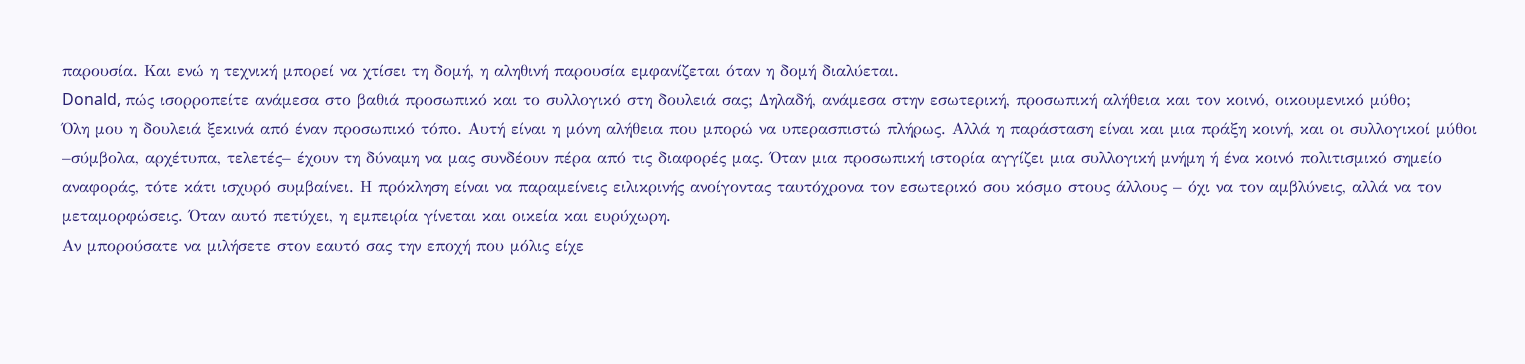παρουσία. Και ενώ η τεχνική μπορεί να χτίσει τη δομή, η αληθινή παρουσία εμφανίζεται όταν η δομή διαλύεται.
Donald, πώς ισορροπείτε ανάμεσα στο βαθιά προσωπικό και το συλλογικό στη δουλειά σας; Δηλαδή, ανάμεσα στην εσωτερική, προσωπική αλήθεια και τον κοινό, οικουμενικό μύθο;
Όλη μου η δουλειά ξεκινά από έναν προσωπικό τόπο. Αυτή είναι η μόνη αλήθεια που μπορώ να υπερασπιστώ πλήρως. Αλλά η παράσταση είναι και μια πράξη κοινή, και οι συλλογικοί μύθοι –σύμβολα, αρχέτυπα, τελετές– έχουν τη δύναμη να μας συνδέουν πέρα από τις διαφορές μας. Όταν μια προσωπική ιστορία αγγίζει μια συλλογική μνήμη ή ένα κοινό πολιτισμικό σημείο αναφοράς, τότε κάτι ισχυρό συμβαίνει. Η πρόκληση είναι να παραμείνεις ειλικρινής ανοίγοντας ταυτόχρονα τον εσωτερικό σου κόσμο στους άλλους – όχι να τον αμβλύνεις, αλλά να τον μεταμορφώσεις. Όταν αυτό πετύχει, η εμπειρία γίνεται και οικεία και ευρύχωρη.
Αν μπορούσατε να μιλήσετε στον εαυτό σας την εποχή που μόλις είχε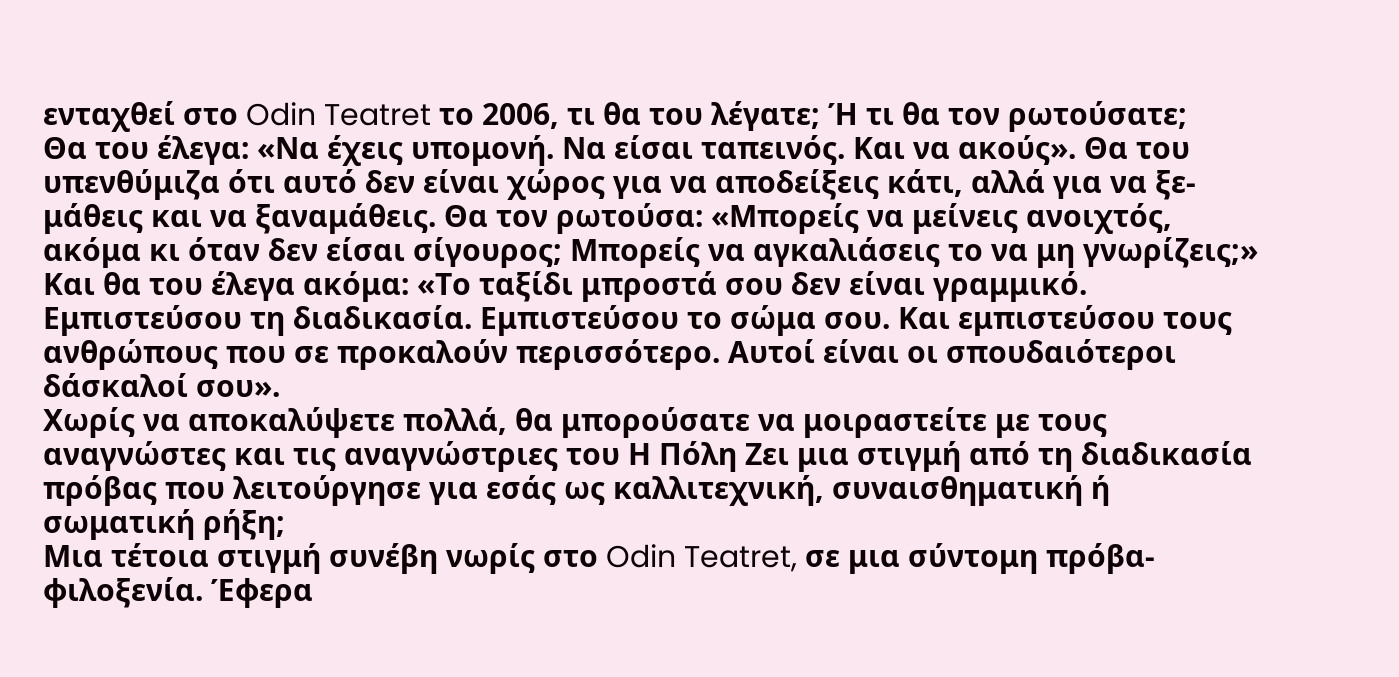ενταχθεί στο Odin Teatret το 2006, τι θα του λέγατε; Ή τι θα τον ρωτούσατε;
Θα του έλεγα: «Να έχεις υπομονή. Να είσαι ταπεινός. Και να ακούς». Θα του υπενθύμιζα ότι αυτό δεν είναι χώρος για να αποδείξεις κάτι, αλλά για να ξε-μάθεις και να ξαναμάθεις. Θα τον ρωτούσα: «Μπορείς να μείνεις ανοιχτός, ακόμα κι όταν δεν είσαι σίγουρος; Μπορείς να αγκαλιάσεις το να μη γνωρίζεις;» Και θα του έλεγα ακόμα: «Το ταξίδι μπροστά σου δεν είναι γραμμικό. Εμπιστεύσου τη διαδικασία. Εμπιστεύσου το σώμα σου. Και εμπιστεύσου τους ανθρώπους που σε προκαλούν περισσότερο. Αυτοί είναι οι σπουδαιότεροι δάσκαλοί σου».
Χωρίς να αποκαλύψετε πολλά, θα μπορούσατε να μοιραστείτε με τους αναγνώστες και τις αναγνώστριες του Η Πόλη Ζει μια στιγμή από τη διαδικασία πρόβας που λειτούργησε για εσάς ως καλλιτεχνική, συναισθηματική ή σωματική ρήξη;
Μια τέτοια στιγμή συνέβη νωρίς στο Odin Teatret, σε μια σύντομη πρόβα-φιλοξενία. Έφερα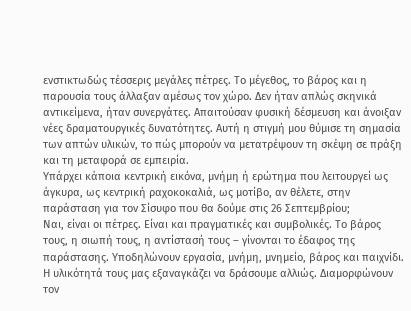ενστικτωδώς τέσσερις μεγάλες πέτρες. Το μέγεθος, το βάρος και η παρουσία τους άλλαξαν αμέσως τον χώρο. Δεν ήταν απλώς σκηνικά αντικείμενα, ήταν συνεργάτες. Απαιτούσαν φυσική δέσμευση και άνοιξαν νέες δραματουργικές δυνατότητες. Αυτή η στιγμή μου θύμισε τη σημασία των απτών υλικών, το πώς μπορούν να μετατρέψουν τη σκέψη σε πράξη και τη μεταφορά σε εμπειρία.
Υπάρχει κάποια κεντρική εικόνα, μνήμη ή ερώτημα που λειτουργεί ως άγκυρα, ως κεντρική ραχοκοκαλιά, ως μοτίβο, αν θέλετε, στην παράσταση για τον Σίσυφο που θα δούμε στις 26 Σεπτεμβρίου;
Ναι, είναι οι πέτρες. Είναι και πραγματικές και συμβολικές. Το βάρος τους, η σιωπή τους, η αντίστασή τους – γίνονται το έδαφος της παράστασης. Υποδηλώνουν εργασία, μνήμη, μνημείο, βάρος και παιχνίδι. Η υλικότητά τους μας εξαναγκάζει να δράσουμε αλλιώς. Διαμορφώνουν τον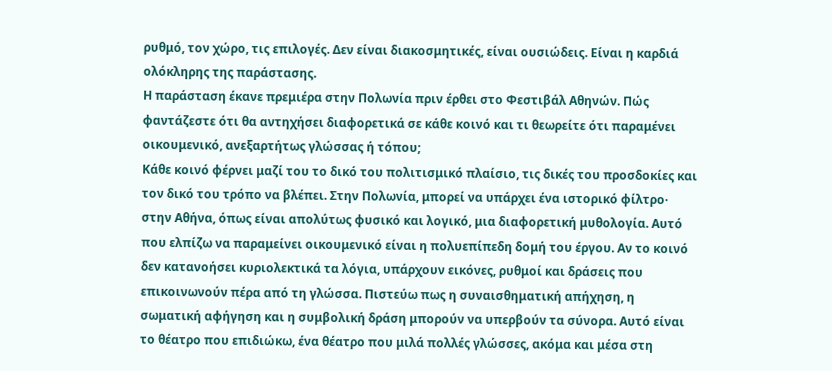ρυθμό, τον χώρο, τις επιλογές. Δεν είναι διακοσμητικές, είναι ουσιώδεις. Είναι η καρδιά ολόκληρης της παράστασης.
Η παράσταση έκανε πρεμιέρα στην Πολωνία πριν έρθει στο Φεστιβάλ Αθηνών. Πώς φαντάζεστε ότι θα αντηχήσει διαφορετικά σε κάθε κοινό και τι θεωρείτε ότι παραμένει οικουμενικό, ανεξαρτήτως γλώσσας ή τόπου;
Κάθε κοινό φέρνει μαζί του το δικό του πολιτισμικό πλαίσιο, τις δικές του προσδοκίες και τον δικό του τρόπο να βλέπει. Στην Πολωνία, μπορεί να υπάρχει ένα ιστορικό φίλτρο· στην Αθήνα, όπως είναι απολύτως φυσικό και λογικό, μια διαφορετική μυθολογία. Αυτό που ελπίζω να παραμείνει οικουμενικό είναι η πολυεπίπεδη δομή του έργου. Αν το κοινό δεν κατανοήσει κυριολεκτικά τα λόγια, υπάρχουν εικόνες, ρυθμοί και δράσεις που επικοινωνούν πέρα από τη γλώσσα. Πιστεύω πως η συναισθηματική απήχηση, η σωματική αφήγηση και η συμβολική δράση μπορούν να υπερβούν τα σύνορα. Αυτό είναι το θέατρο που επιδιώκω, ένα θέατρο που μιλά πολλές γλώσσες, ακόμα και μέσα στη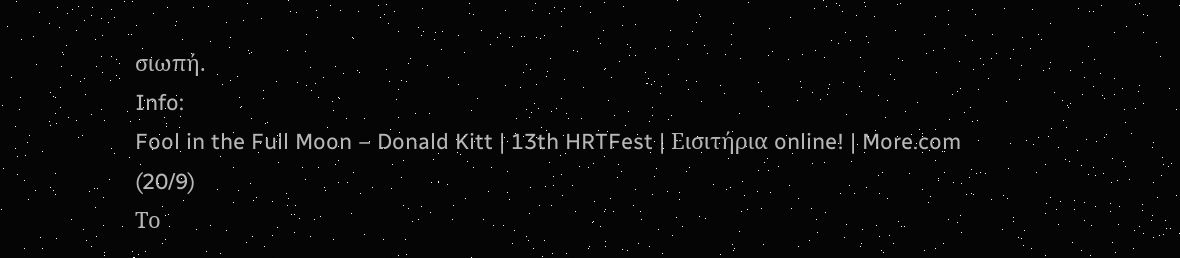σιωπή.
Info:
Fool in the Full Moon – Donald Kitt | 13th HRTFest | Εισιτήρια online! | More.com (20/9)
Το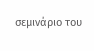σεμινάριο του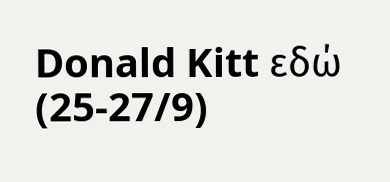Donald Kitt εδώ (25-27/9)